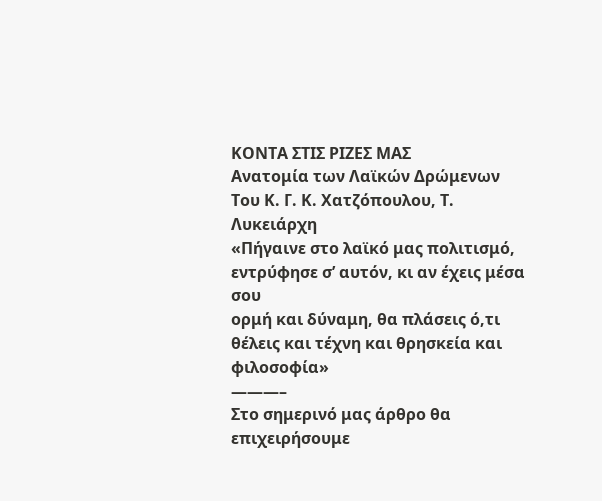ΚΟΝΤΑ ΣΤΙΣ ΡΙΖΕΣ ΜΑΣ
Ανατομία των Λαϊκών Δρώμενων
Του Κ. Γ. Κ. Χατζόπουλου, Τ. Λυκειάρχη
«Πήγαινε στο λαϊκό μας πολιτισμό, εντρύφησε σ’ αυτόν, κι αν έχεις μέσα σου
ορμή και δύναμη, θα πλάσεις ό,τι θέλεις και τέχνη και θρησκεία και φιλοσοφία»
———–
Στο σημερινό μας άρθρο θα επιχειρήσουμε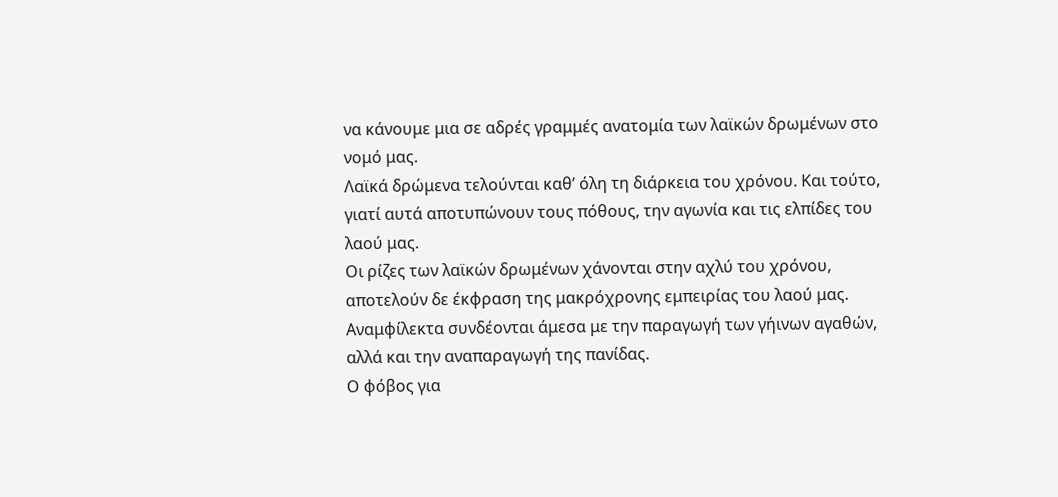να κάνουμε μια σε αδρές γραμμές ανατομία των λαϊκών δρωμένων στο νομό μας.
Λαϊκά δρώμενα τελούνται καθ’ όλη τη διάρκεια του χρόνου. Και τούτο, γιατί αυτά αποτυπώνουν τους πόθους, την αγωνία και τις ελπίδες του λαού μας.
Οι ρίζες των λαϊκών δρωμένων χάνονται στην αχλύ του χρόνου, αποτελούν δε έκφραση της μακρόχρονης εμπειρίας του λαού μας.
Αναμφίλεκτα συνδέονται άμεσα με την παραγωγή των γήινων αγαθών, αλλά και την αναπαραγωγή της πανίδας.
Ο φόβος για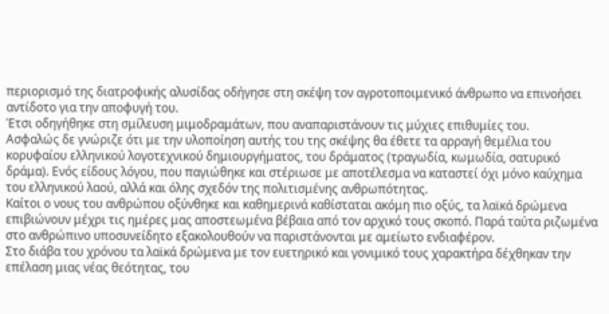περιορισμό της διατροφικής αλυσίδας οδήγησε στη σκέψη τον αγροτοποιμενικό άνθρωπο να επινοήσει αντίδοτο για την αποφυγή του.
Έτσι οδηγήθηκε στη σμίλευση μιμοδραμάτων, που αναπαριστάνουν τις μύχιες επιθυμίες του.
Ασφαλώς δε γνώριζε ότι με την υλοποίηση αυτής του της σκέψης θα έθετε τα αρραγή θεμέλια του κορυφαίου ελληνικού λογοτεχνικού δημιουργήματος, του δράματος (τραγωδία, κωμωδία, σατυρικό δράμα). Ενός είδους λόγου, που παγιώθηκε και στέριωσε με αποτέλεσμα να καταστεί όχι μόνο καύχημα του ελληνικού λαού, αλλά και όλης σχεδόν της πολιτισμένης ανθρωπότητας.
Καίτοι ο νους του ανθρώπου οξύνθηκε και καθημερινά καθίσταται ακόμη πιο οξύς, τα λαϊκά δρώμενα επιβιώνουν μέχρι τις ημέρες μας αποστεωμένα βέβαια από τον αρχικό τους σκοπό. Παρά ταύτα ριζωμένα στο ανθρώπινο υποσυνείδητο εξακολουθούν να παριστάνονται με αμείωτο ενδιαφέρον.
Στο διάβα του χρόνου τα λαϊκά δρώμενα με τον ευετηρικό και γονιμικό τους χαρακτήρα δέχθηκαν την επέλαση μιας νέας θεότητας, του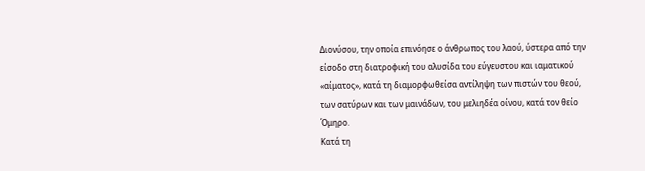Διονύσου, την οποία επινόησε ο άνθρωπος του λαού, ύστερα από την είσοδο στη διατροφική του αλυσίδα του εύγευστου και ιαματικού «αίματος», κατά τη διαμορφωθείσα αντίληψη των πιστών του θεού, των σατύρων και των μαινάδων, του μελιηδέα οίνου, κατά τον θείο Όμηρο.
Κατά τη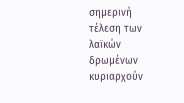σημερινή τέλεση των λαϊκών δρωμένων κυριαρχούν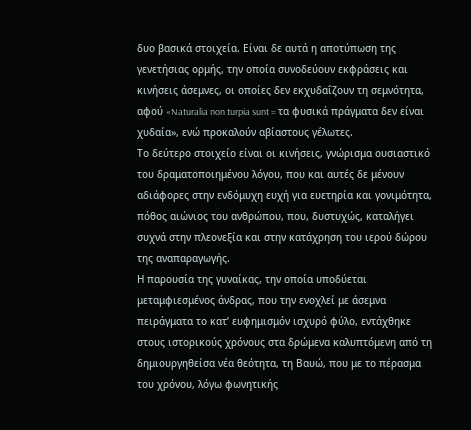δυο βασικά στοιχεία. Είναι δε αυτά η αποτύπωση της γενετήσιας ορμής, την οποία συνοδεύουν εκφράσεις και κινήσεις άσεμνες, οι οποίες δεν εκχυδαΐζουν τη σεμνότητα, αφού «Naturalia non turpia sunt = τα φυσικά πράγματα δεν είναι χυδαία», ενώ προκαλούν αβίαστους γέλωτες.
Το δεύτερο στοιχείο είναι οι κινήσεις, γνώρισμα ουσιαστικό του δραματοποιημένου λόγου, που και αυτές δε μένουν αδιάφορες στην ενδόμυχη ευχή για ευετηρία και γονιμότητα, πόθος αιώνιος του ανθρώπου, που, δυστυχώς, καταλήγει συχνά στην πλεονεξία και στην κατάχρηση του ιερού δώρου της αναπαραγωγής.
Η παρουσία της γυναίκας, την οποία υποδύεται μεταμφιεσμένος άνδρας, που την ενοχλεί με άσεμνα πειράγματα το κατ’ ευφημισμόν ισχυρό φύλο, εντάχθηκε στους ιστορικούς χρόνους στα δρώμενα καλυπτόμενη από τη δημιουργηθείσα νέα θεότητα, τη Βαυώ, που με το πέρασμα του χρόνου, λόγω φωνητικής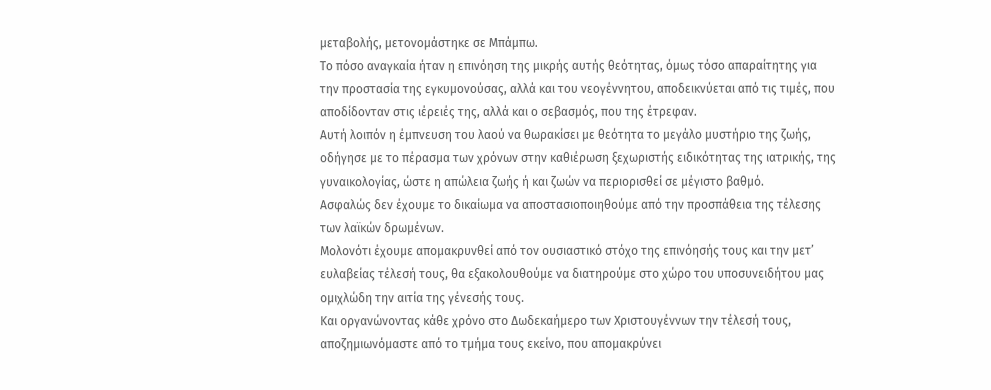μεταβολής, μετονομάστηκε σε Μπάμπω.
Το πόσο αναγκαία ήταν η επινόηση της μικρής αυτής θεότητας, όμως τόσο απαραίτητης για την προστασία της εγκυμονούσας, αλλά και του νεογέννητου, αποδεικνύεται από τις τιμές, που αποδίδονταν στις ιέρειές της, αλλά και ο σεβασμός, που της έτρεφαν.
Αυτή λοιπόν η έμπνευση του λαού να θωρακίσει με θεότητα το μεγάλο μυστήριο της ζωής, οδήγησε με το πέρασμα των χρόνων στην καθιέρωση ξεχωριστής ειδικότητας της ιατρικής, της γυναικολογίας, ώστε η απώλεια ζωής ή και ζωών να περιορισθεί σε μέγιστο βαθμό.
Ασφαλώς δεν έχουμε το δικαίωμα να αποστασιοποιηθούμε από την προσπάθεια της τέλεσης των λαϊκών δρωμένων.
Μολονότι έχουμε απομακρυνθεί από τον ουσιαστικό στόχο της επινόησής τους και την μετ’ ευλαβείας τέλεσή τους, θα εξακολουθούμε να διατηρούμε στο χώρο του υποσυνειδήτου μας ομιχλώδη την αιτία της γένεσής τους.
Και οργανώνοντας κάθε χρόνο στο Δωδεκαήμερο των Χριστουγέννων την τέλεσή τους, αποζημιωνόμαστε από το τμήμα τους εκείνο, που απομακρύνει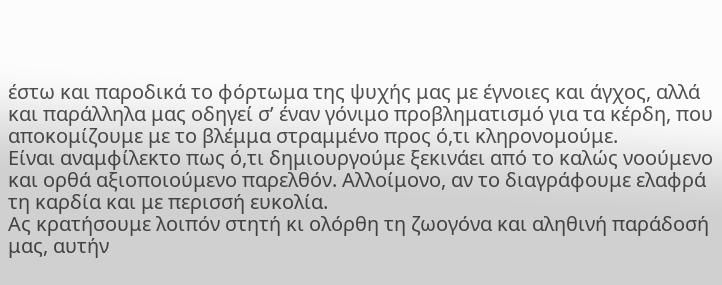έστω και παροδικά το φόρτωμα της ψυχής μας με έγνοιες και άγχος, αλλά και παράλληλα μας οδηγεί σ’ έναν γόνιμο προβληματισμό για τα κέρδη, που αποκομίζουμε με το βλέμμα στραμμένο προς ό,τι κληρονομούμε.
Είναι αναμφίλεκτο πως ό,τι δημιουργούμε ξεκινάει από το καλώς νοούμενο και ορθά αξιοποιούμενο παρελθόν. Αλλοίμονο, αν το διαγράφουμε ελαφρά τη καρδία και με περισσή ευκολία.
Ας κρατήσουμε λοιπόν στητή κι ολόρθη τη ζωογόνα και αληθινή παράδοσή μας, αυτήν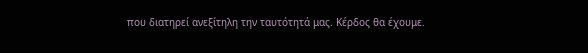που διατηρεί ανεξίτηλη την ταυτότητά μας. Κέρδος θα έχουμε.